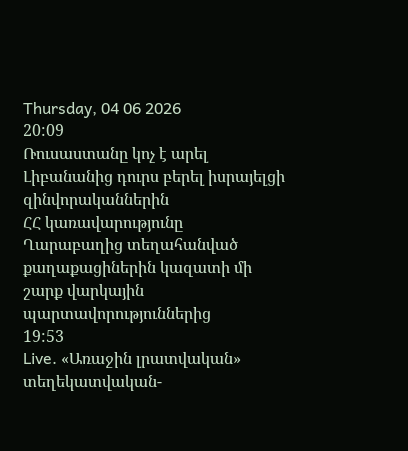Thursday, 04 06 2026
20:09
Ռուսաստանը կոչ է արել Լիբանանից դուրս բերել իսրայելցի զինվորականներին
ՀՀ կառավարությունը Ղարաբաղից տեղահանված քաղաքացիներին կազատի մի շարք վարկային պարտավորություններից
19:53
Live. «Առաջին լրատվական» տեղեկատվական-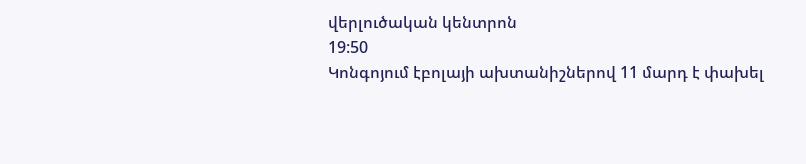վերլուծական կենտրոն
19:50
Կոնգոյում էբոլայի ախտանիշներով 11 մարդ է փախել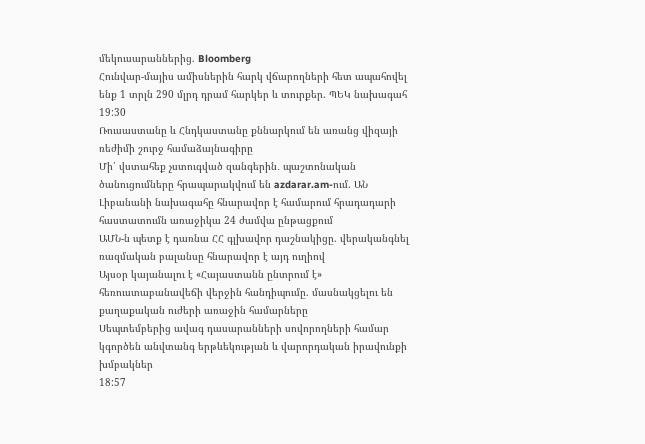մեկուսարաններից. Bloomberg
Հունվար-մայիս ամիսներին հարկ վճարողների հետ ապահովել ենք 1 տրլն 290 մլրդ դրամ հարկեր և տուրքեր. ՊԵԿ նախագահ
19:30
Ռուսաստանը և Հնդկաստանը քննարկում են առանց վիզայի ռեժիմի շուրջ համաձայնագիրը
Մի՛ վստահեք չստուգված զանգերին․ պաշտոնական ծանուցումները հրապարակվում են azdarar.am-ում. ԱՆ
Լիբանանի նախագահը հնարավոր է համարում հրադադարի հաստատումն առաջիկա 24 ժամվա ընթացքում
ԱՄՆ-ն պետք է դառնա ՀՀ գլխավոր դաշնակիցը. վերականգնել ռազմական բալանսը հնարավոր է այդ ուղիով
Այսօր կայանալու է «Հայաստանն ընտրում է» հեռուստաբանավեճի վերջին հանդիպումը. մասնակցելու են քաղաքական ուժերի առաջին համարները
Սեպտեմբերից ավագ դասարանների սովորողների համար կգործեն անվտանգ երթևեկության և վարորդական իրավունքի խմբակներ
18:57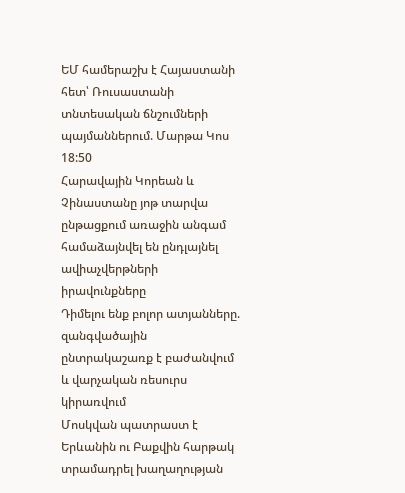ԵՄ համերաշխ է Հայաստանի հետ՝ Ռուսաստանի տնտեսական ճնշումների պայմաններում. Մարթա Կոս
18:50
Հարավային Կորեան և Չինաստանը յոթ տարվա ընթացքում առաջին անգամ համաձայնվել են ընդլայնել ավիաչվերթների իրավունքները
Դիմելու ենք բոլոր ատյանները. զանգվածային ընտրակաշառք է բաժանվում և վարչական ռեսուրս կիրառվում
Մոսկվան պատրաստ է Երևանին ու Բաքվին հարթակ տրամադրել խաղաղության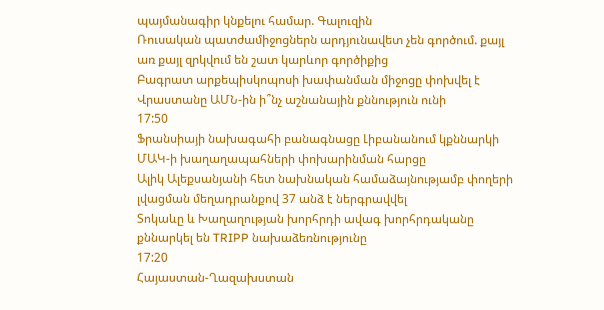պայմանագիր կնքելու համար. Գալուզին
Ռուսական պատժամիջոցներն արդյունավետ չեն գործում. քայլ առ քայլ զրկվում են շատ կարևոր գործիքից
Բագրատ արքեպիսկոպոսի խափանման միջոցը փոխվել է
Վրաստանը ԱՄՆ-ին ի՞նչ աշնանային քննություն ունի
17:50
Ֆրանսիայի նախագահի բանագնացը Լիբանանում կքննարկի ՄԱԿ-ի խաղաղապահների փոխարինման հարցը
Ալիկ Ալեքսանյանի հետ նախնական համաձայնությամբ փողերի լվացման մեղադրանքով 37 անձ է ներգրավվել
Տոկաևը և Խաղաղության խորհրդի ավագ խորհրդականը քննարկել են TRIPP նախաձեռնությունը
17:20
Հայաստան-Ղազախստան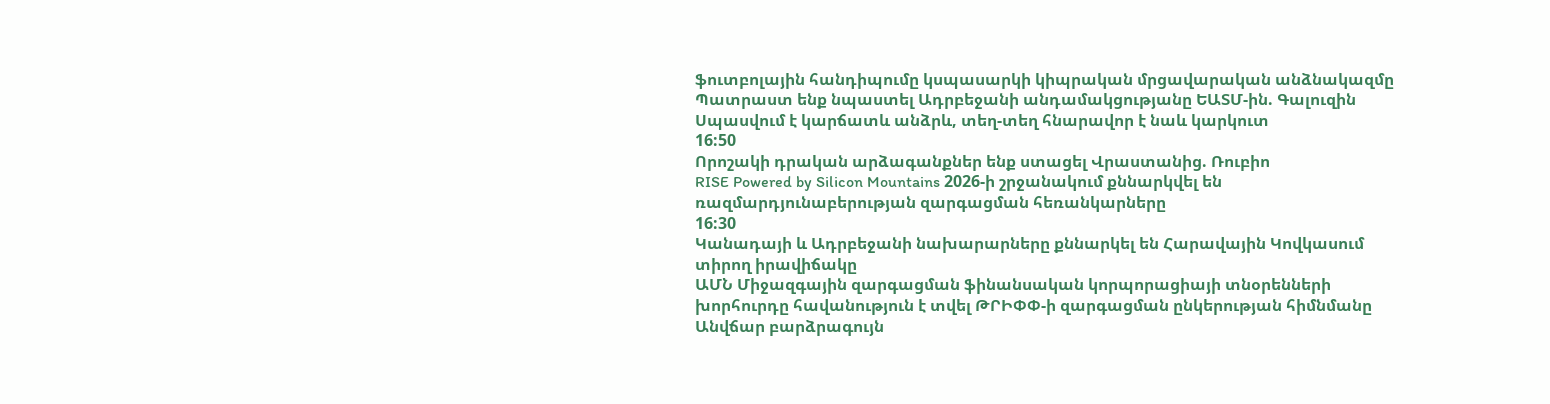ֆուտբոլային հանդիպումը կսպասարկի կիպրական մրցավարական անձնակազմը
Պատրաստ ենք նպաստել Ադրբեջանի անդամակցությանը ԵԱՏՄ-ին. Գալուզին
Սպասվում է կարճատև անձրև, տեղ-տեղ հնարավոր է նաև կարկուտ
16:50
Որոշակի դրական արձագանքներ ենք ստացել Վրաստանից. Ռուբիո
RISE Powered by Silicon Mountains 2026-ի շրջանակում քննարկվել են ռազմարդյունաբերության զարգացման հեռանկարները
16:30
Կանադայի և Ադրբեջանի նախարարները քննարկել են Հարավային Կովկասում տիրող իրավիճակը
ԱՄՆ Միջազգային զարգացման ֆինանսական կորպորացիայի տնօրենների խորհուրդը հավանություն է տվել ԹՐԻՓՓ-ի զարգացման ընկերության հիմնմանը
Անվճար բարձրագույն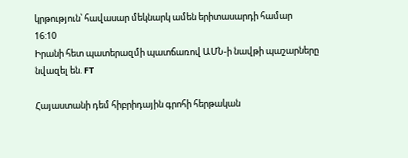կրթություն՝ հավասար մեկնարկ ամեն երիտասարդի համար
16:10
Իրանի հետ պատերազմի պատճառով ԱՄՆ-ի նավթի պաշարները նվազել են. FT

Հայաստանի դեմ հիբրիդային գրոհի հերթական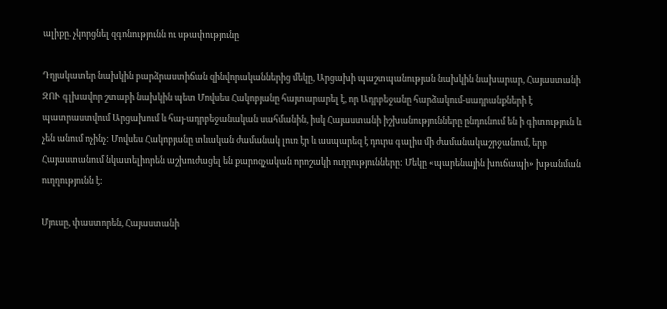ալիքը. չկորցնել զգոնությունն ու սթափությունը

Դղյակատեր նախկին բարձրաստիճան զինվորականներից մեկը, Արցախի պաշտպանության նախկին նախարար, Հայաստանի ԶՈՒ գլխավոր շտաբի նախկին պետ Մովսես Հակոբյանը հայտարարել է, որ Ադրբեջանը հարձակում-սադրանքների է պատրաստվում Արցախում և հայ-ադրբեջանական սահմանին, իսկ Հայաստանի իշխանությունները ընդունում են ի գիտություն և չեն անում ոչինչ: Մովսես Հակոբյանը տևական ժամանակ լուռ էր և ասպարեզ է դուրս գալիս մի ժամանակաշրջանում, երբ Հայաստանում նկատելիորեն աշխուժացել են քարոզչական որոշակի ուղղությունները: Մեկը «պարենային խուճապի» խթանման ուղղությունն է:

Մյուսը, փաստորեն, Հայաստանի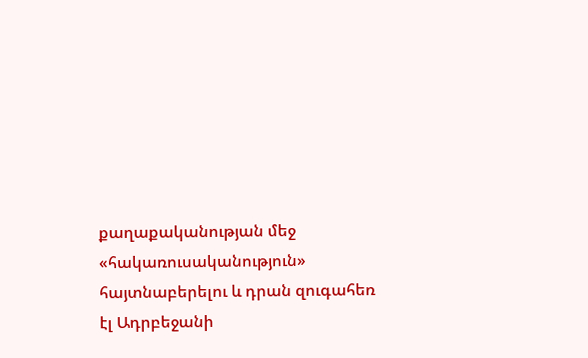քաղաքականության մեջ «հակառուսականություն» հայտնաբերելու և դրան զուգահեռ էլ Ադրբեջանի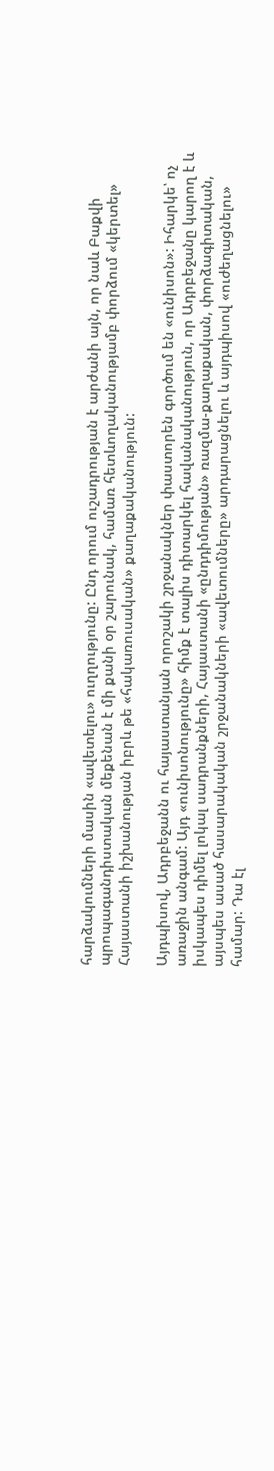հարձակումների մասին «ավետելու» ուղղությունը: Ընդ որում ուշադրության է արժանի այն, որ նաև Բաքվի պրոպագանդիստական մեքենան է մի քանի օր շարունակ, համառ հետևողականությամբ փորձում «կերտել» Հայաստանի իշխանության իբրև թե «հակառուսական» քաղաքականություն:

Այդպիսով, Ադրբեջանն ու հայաստանյան որոշակի շրջանակներ փաստորեն գործում են «ունիսոն»: Իհարկե՝ ոչ առաջին անգամ: Այդ «ունիսոնությունը» հիմք է տալիս դիտարկել հավանականություն, որ Ադրբեջանը կարող է և իսկապես դիմել լոկալ սադրանքների, Հայաստանի «ընդդիմության» ռազմա-քաղաքական, փորձագիտական, այսպես ասած հասարակական շրջանակների «ավետումները» արդարացնելու և այդպիսով «ուժեղացնելու» համար: Դա էլ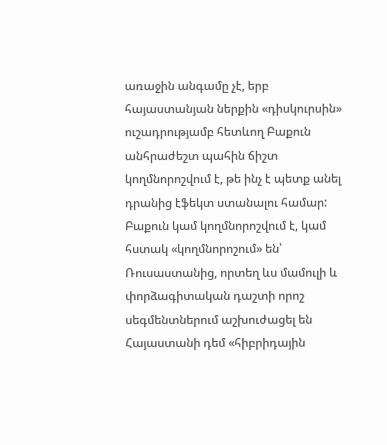առաջին անգամը չէ, երբ հայաստանյան ներքին «դիսկուրսին» ուշադրությամբ հետևող Բաքուն անհրաժեշտ պահին ճիշտ կողմնորոշվում է, թե ինչ է պետք անել դրանից էֆեկտ ստանալու համար: Բաքուն կամ կողմնորոշվում է, կամ հստակ «կողմնորոշում» են՝ Ռուսաստանից, որտեղ ևս մամուլի և փորձագիտական դաշտի որոշ սեգմենտներում աշխուժացել են Հայաստանի դեմ «հիբրիդային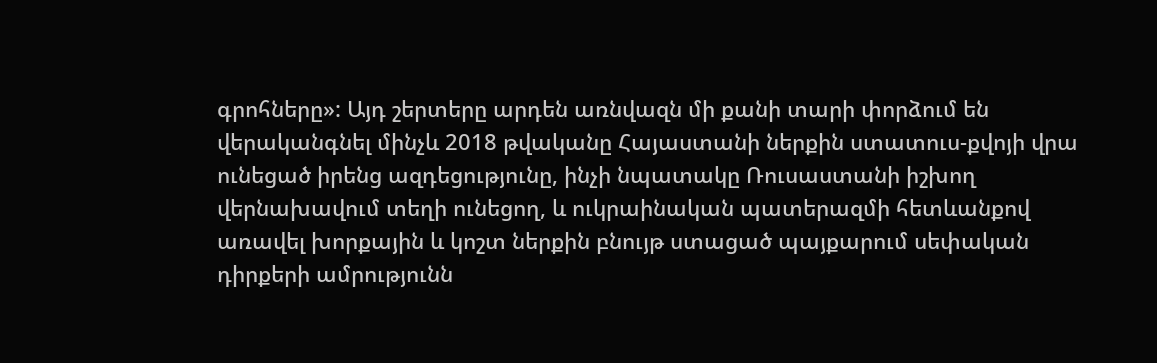գրոհները»: Այդ շերտերը արդեն առնվազն մի քանի տարի փորձում են վերականգնել մինչև 2018 թվականը Հայաստանի ներքին ստատուս-քվոյի վրա ունեցած իրենց ազդեցությունը, ինչի նպատակը Ռուսաստանի իշխող վերնախավում տեղի ունեցող, և ուկրաինական պատերազմի հետևանքով առավել խորքային և կոշտ ներքին բնույթ ստացած պայքարում սեփական դիրքերի ամրությունն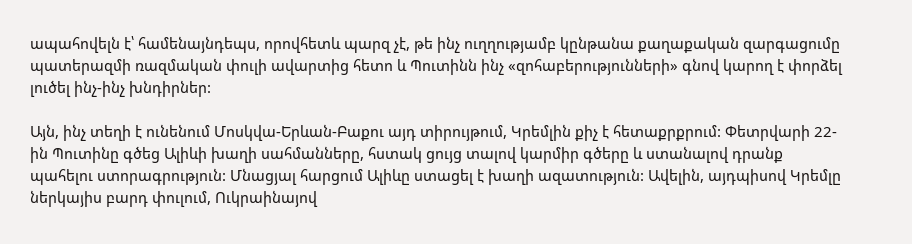ապահովելն է՝ համենայնդեպս, որովհետև պարզ չէ, թե ինչ ուղղությամբ կընթանա քաղաքական զարգացումը պատերազմի ռազմական փուլի ավարտից հետո և Պուտինն ինչ «զոհաբերությունների» գնով կարող է փորձել լուծել ինչ-ինչ խնդիրներ:

Այն, ինչ տեղի է ունենում Մոսկվա-Երևան-Բաքու այդ տիրույթում, Կրեմլին քիչ է հետաքրքրում: Փետրվարի 22-ին Պուտինը գծեց Ալիևի խաղի սահմանները, հստակ ցույց տալով կարմիր գծերը և ստանալով դրանք պահելու ստորագրություն: Մնացյալ հարցում Ալիևը ստացել է խաղի ազատություն: Ավելին, այդպիսով Կրեմլը ներկայիս բարդ փուլում, Ուկրաինայով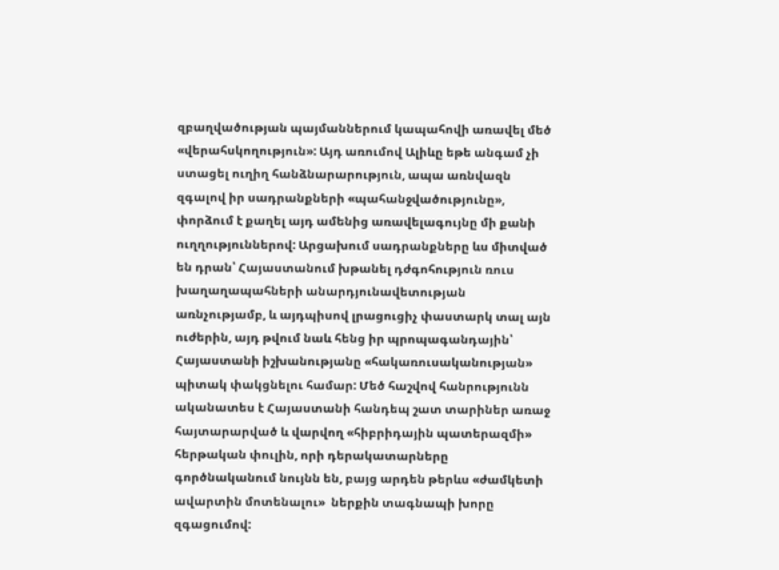զբաղվածության պայմաններում կապահովի առավել մեծ «վերահսկողություն»: Այդ առումով Ալիևը եթե անգամ չի ստացել ուղիղ հանձնարարություն, ապա առնվազն զգալով իր սադրանքների «պահանջվածությունը», փորձում է քաղել այդ ամենից առավելագույնը մի քանի ուղղություններով: Արցախում սադրանքները ևս միտված են դրան՝ Հայաստանում խթանել դժգոհություն ռուս խաղաղապահների անարդյունավետության առնչությամբ, և այդպիսով լրացուցիչ փաստարկ տալ այն ուժերին, այդ թվում նաև հենց իր պրոպագանդային՝ Հայաստանի իշխանությանը «հակառուսականության» պիտակ փակցնելու համար: Մեծ հաշվով հանրությունն ականատես է Հայաստանի հանդեպ շատ տարիներ առաջ հայտարարված և վարվող «հիբրիդային պատերազմի» հերթական փուլին, որի դերակատարները գործնականում նույնն են, բայց արդեն թերևս «ժամկետի ավարտին մոտենալու»  ներքին տագնապի խորը զգացումով: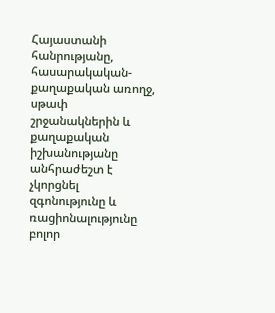Հայաստանի հանրությանը, հասարակական-քաղաքական առողջ, սթափ շրջանակներին և քաղաքական իշխանությանը անհրաժեշտ է չկորցնել զգոնությունը և ռացիոնալությունը բոլոր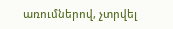առումներով, չտրվել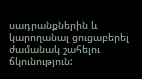սադրանքներին և կարողանալ ցուցաբերել ժամանակ շահելու ճկունություն: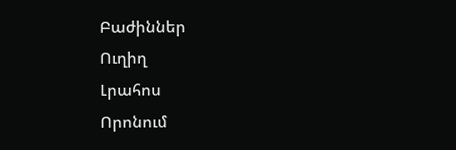Բաժիններ
Ուղիղ
Լրահոս
Որոնում